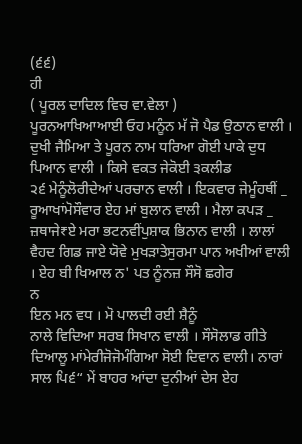(੬੬)
ਹੀ
( ਪੂਰਲ ਦਾਦਿਲ ਵਿਚ ਵਾ.ਵੇਲਾ )
ਪੂਰਨਆਖਿਆਆਈ ਓਹ ਮਨੂੰਨ ਮੱ ਜੋ ਪੈਡ ਉਠਾਨ ਵਾਲੀ । ਦੁਖੀ ਜੈਮਿਆ ਤੇ ਪੂਰਨ ਨਾਮ ਧਰਿਆ ਗੋਈ ਪਾਕੇ ਦੁਧ ਪਿਆਨ ਵਾਲੀ । ਕਿਸੇ ਵਕਤ ਜੇਕੋਈ ੩ਕਲੀਡ
੨੬ ਮੇਨੂੰਲੋਰੀਦੇਆਂ ਪਰਚਾਨ ਵਾਲੀ । ਇਕਵਾਰ ਜੇਮੂੰਹਥੀਂ _
ਰੂਆਖਾਂਮੋਸੌਵਾਰ ਏਹ ਮਾਂ ਬੁਲਾਨ ਵਾਲੀ । ਮੈਲਾ ਕਪੜ _ ਜ਼ਥਾਜੇ₹ਏ ਮਰਾ ਭਟਨਵੀਂਪੁਸ਼ਾਕ ਭਿਨਾਨ ਵਾਲੀ । ਲਾਲਾਂ
ਵੈਹਦ ਗਿਡ ਜਾਏ ਯੋਵੇ ਮੁਖੜਾਤੇਸੁਰਮਾ ਪਾਨ ਅਖੀਆਂ ਵਾਲੀ । ਏਹ ਬੀ ਖਿਆਲ ਨ' ਪਤ ਨੂੰਨਜ਼ ਸੌਸੋ ਛਗੇਰ
ਨ
ਇਨ ਮਨ ਵਧ । ਮੋ ਪਾਲਦੀ ਰਈ ਸ਼ੈਨੂੰ
ਨਾਲੇ ਵਿਦਿਆ ਸਰਬ ਸਿਖਾਨ ਵਾਲੀ । ਸੌਸੋਲਾਡ ਗੀਤੇ
ਦਿਆਲੂ ਮਾਂਮੇਰੀਜੋਜੋਮੰਗਿਆ ਸੋਈ ਦਿਵਾਨ ਵਾਲੀ। ਨਾਰਾਂ ਸਾਲ ਪਿ੬“ ਮੇਂ ਬਾਹਰ ਆਂਦਾ ਦੁਨੀਆਂ ਦੇਸ ਏਹ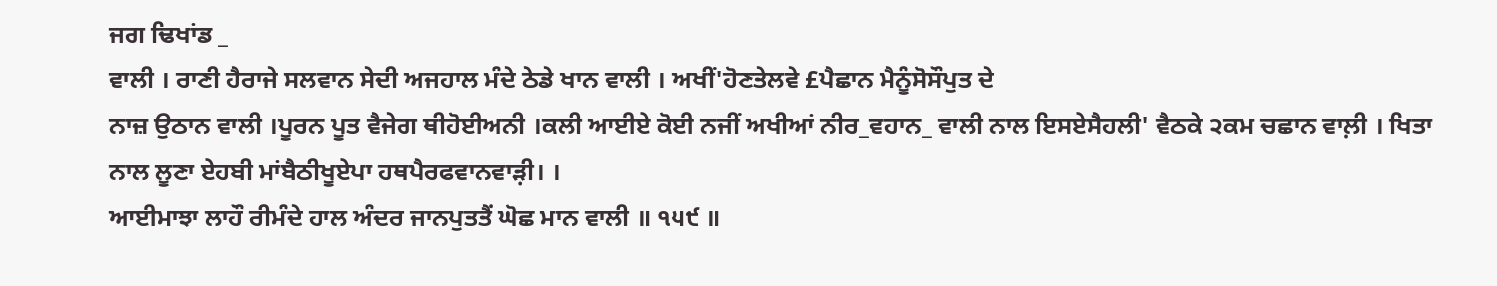ਜਗ ਢਿਖਾਂਡ _
ਵਾਲੀ । ਰਾਣੀ ਹੈਰਾਜੇ ਸਲਵਾਨ ਸੇਦੀ ਅਜਹਾਲ ਮੰਦੇ ਠੇਡੇ ਖਾਨ ਵਾਲੀ । ਅਖੀਂ'ਹੋਣਤੇਲਵੇ £ਪੈਛਾਨ ਮੈਨੂੰਸੋਸੌਪੁਤ ਦੇ
ਨਾਜ਼ ਉਠਾਨ ਵਾਲੀ ।ਪੂਰਨ ਪੂਤ ਵੈਜੇਗ ਥੀਹੋਈਅਨੀ ।ਕਲੀ ਆਈਏ ਕੋਈ ਨਜੀਂ ਅਖੀਆਂ ਨੀਰ_ਵਹਾਨ_ ਵਾਲੀ ਨਾਲ ਇਸਏਸੈਹਲੀ' ਵੈਠਕੇ ੨ਕਮ ਚਛਾਨ ਵਾਲ਼ੀ । ਖਿਤਾ
ਨਾਲ ਲੂਣਾ ਏਹਬੀ ਮਾਂਬੈਠੀਖੂਏਪਾ ਹਥਪੈਰਫਵਾਨਵਾੜ਼ੀ। ।
ਆਈਮਾਝਾ ਲਾਹੌ ਰੀਮੰਦੇ ਹਾਲ ਅੰਦਰ ਜਾਨਪੁਤਤੈਂ ਘੋਛ ਮਾਨ ਵਾਲੀ ॥ ੧੫੯ ॥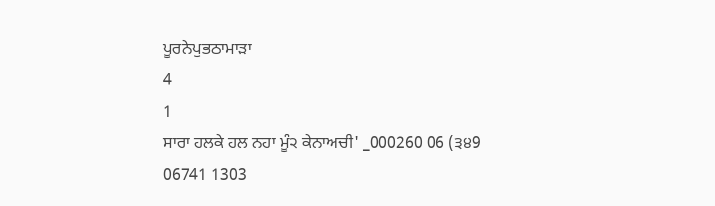ਪੂਰਨੇਪੁਭਠਾਮਾੜਾ
4
1
ਸਾਰਾ ਹਲਕੇ ਹਲ ਨਹਾ ਮੂੰ੨ ਕੇਨਾਅਚੀ' _000260 06 (੩੪9 06741 1303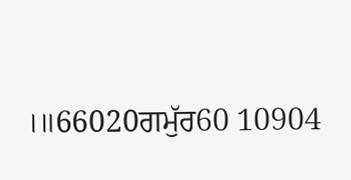।॥66020ਗਮੁੱਰ60 10904